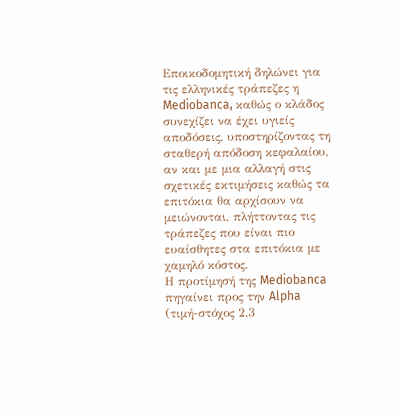Εποικοδομητική δηλώνει για τις ελληνικές τράπεζες η Mediobanca, καθώς ο κλάδος συνεχίζει να έχει υγιείς αποδόσεις, υποστηρίζοντας τη σταθερή απόδοση κεφαλαίου, αν και με μια αλλαγή στις σχετικές εκτιμήσεις καθώς τα επιτόκια θα αρχίσουν να μειώνονται, πλήττοντας τις τράπεζες που είναι πιο ευαίσθητες στα επιτόκια με χαμηλό κόστος.
Η προτίμησή της Mediobanca πηγαίνει προς την Alpha (τιμή-στόχος 2,3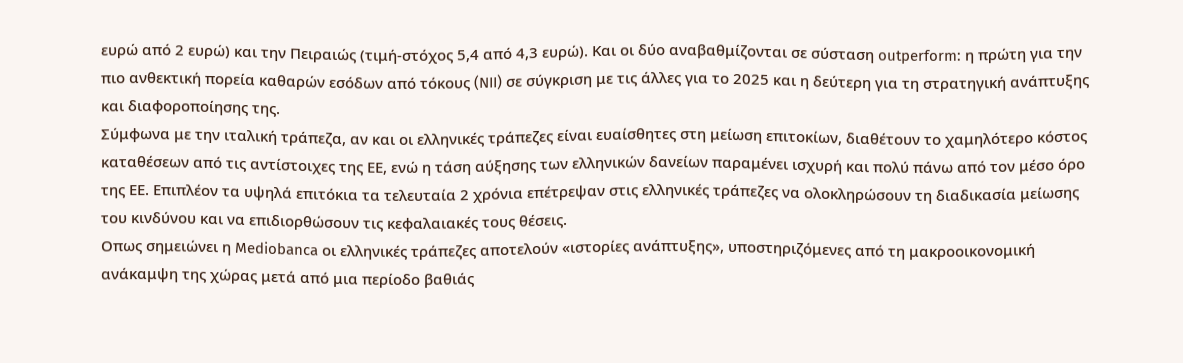ευρώ από 2 ευρώ) και την Πειραιώς (τιμή-στόχος 5,4 από 4,3 ευρώ). Και οι δύο αναβαθμίζονται σε σύσταση outperform: η πρώτη για την πιο ανθεκτική πορεία καθαρών εσόδων από τόκους (NII) σε σύγκριση με τις άλλες για το 2025 και η δεύτερη για τη στρατηγική ανάπτυξης και διαφοροποίησης της.
Σύμφωνα με την ιταλική τράπεζα, αν και οι ελληνικές τράπεζες είναι ευαίσθητες στη μείωση επιτοκίων, διαθέτουν το χαμηλότερο κόστος καταθέσεων από τις αντίστοιχες της ΕΕ, ενώ η τάση αύξησης των ελληνικών δανείων παραμένει ισχυρή και πολύ πάνω από τον μέσο όρο της ΕΕ. Επιπλέον τα υψηλά επιτόκια τα τελευταία 2 χρόνια επέτρεψαν στις ελληνικές τράπεζες να ολοκληρώσουν τη διαδικασία μείωσης του κινδύνου και να επιδιορθώσουν τις κεφαλαιακές τους θέσεις.
Οπως σημειώνει η Mediobanca οι ελληνικές τράπεζες αποτελούν «ιστορίες ανάπτυξης», υποστηριζόμενες από τη μακροοικονομική ανάκαμψη της χώρας μετά από μια περίοδο βαθιάς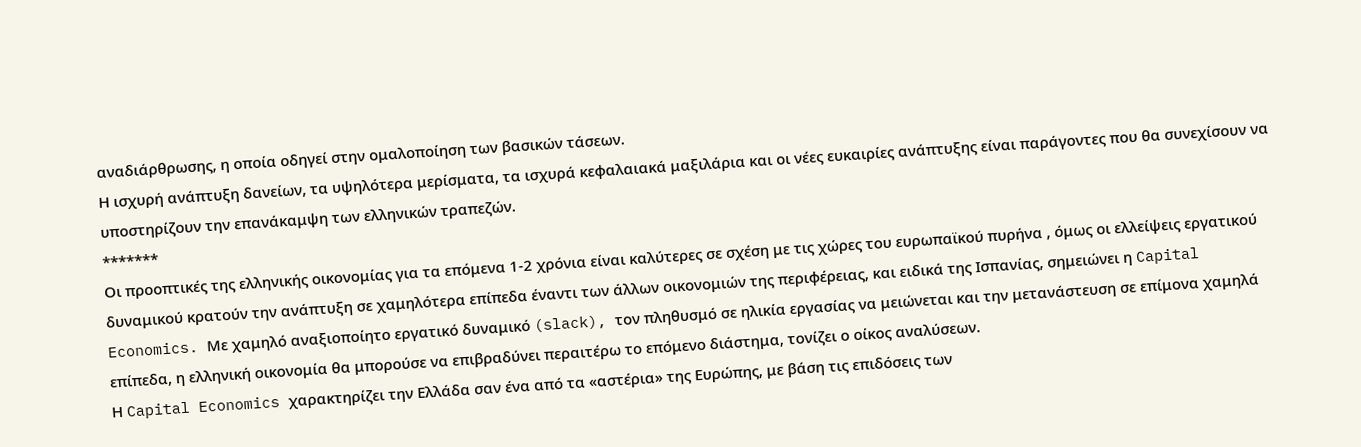αναδιάρθρωσης, η οποία οδηγεί στην ομαλοποίηση των βασικών τάσεων.
Η ισχυρή ανάπτυξη δανείων, τα υψηλότερα μερίσματα, τα ισχυρά κεφαλαιακά μαξιλάρια και οι νέες ευκαιρίες ανάπτυξης είναι παράγοντες που θα συνεχίσουν να υποστηρίζουν την επανάκαμψη των ελληνικών τραπεζών.
*******
Οι προοπτικές της ελληνικής οικονομίας για τα επόμενα 1-2 χρόνια είναι καλύτερες σε σχέση με τις χώρες του ευρωπαϊκού πυρήνα , όμως οι ελλείψεις εργατικού δυναμικού κρατούν την ανάπτυξη σε χαμηλότερα επίπεδα έναντι των άλλων οικονομιών της περιφέρειας, και ειδικά της Ισπανίας, σημειώνει η Capital Economics. Με χαμηλό αναξιοποίητο εργατικό δυναμικό (slack), τον πληθυσμό σε ηλικία εργασίας να μειώνεται και την μετανάστευση σε επίμονα χαμηλά επίπεδα, η ελληνική οικονομία θα μπορούσε να επιβραδύνει περαιτέρω το επόμενο διάστημα, τονίζει ο οίκος αναλύσεων.
Η Capital Economics χαρακτηρίζει την Ελλάδα σαν ένα από τα «αστέρια» της Ευρώπης, με βάση τις επιδόσεις των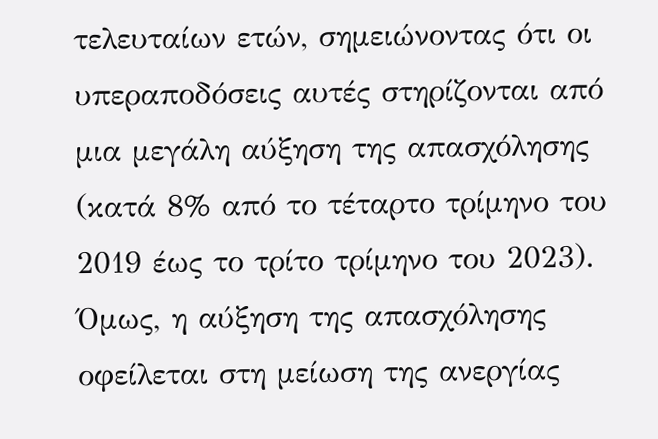τελευταίων ετών, σημειώνοντας ότι οι υπεραποδόσεις αυτές στηρίζονται από μια μεγάλη αύξηση της απασχόλησης (κατά 8% από το τέταρτο τρίμηνο του 2019 έως το τρίτο τρίμηνο του 2023).
Όμως, η αύξηση της απασχόλησης οφείλεται στη μείωση της ανεργίας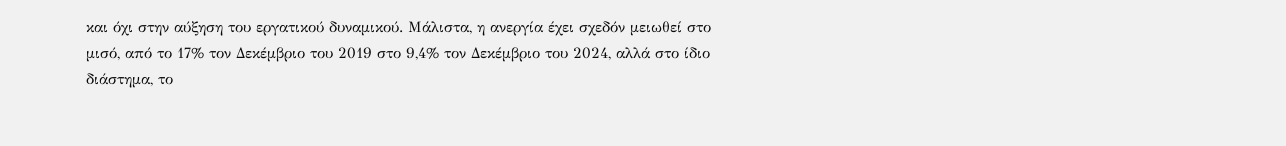και όχι στην αύξηση του εργατικού δυναμικού. Μάλιστα, η ανεργία έχει σχεδόν μειωθεί στο μισό, από το 17% τον Δεκέμβριο του 2019 στο 9,4% τον Δεκέμβριο του 2024, αλλά στο ίδιο διάστημα, το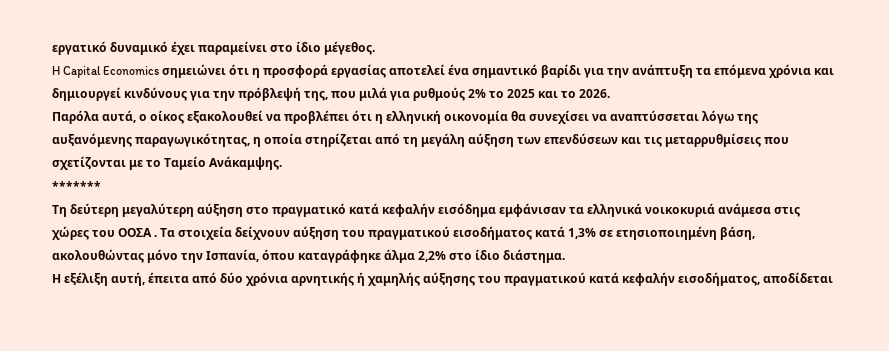εργατικό δυναμικό έχει παραμείνει στο ίδιο μέγεθος.
H Capital Economics σημειώνει ότι η προσφορά εργασίας αποτελεί ένα σημαντικό βαρίδι για την ανάπτυξη τα επόμενα χρόνια και δημιουργεί κινδύνους για την πρόβλεψή της, που μιλά για ρυθμούς 2% το 2025 και το 2026.
Παρόλα αυτά, ο οίκος εξακολουθεί να προβλέπει ότι η ελληνική οικονομία θα συνεχίσει να αναπτύσσεται λόγω της αυξανόμενης παραγωγικότητας, η οποία στηρίζεται από τη μεγάλη αύξηση των επενδύσεων και τις μεταρρυθμίσεις που σχετίζονται με το Ταμείο Ανάκαμψης.
*******
Τη δεύτερη μεγαλύτερη αύξηση στο πραγματικό κατά κεφαλήν εισόδημα εμφάνισαν τα ελληνικά νοικοκυριά ανάμεσα στις χώρες του ΟΟΣΑ . Τα στοιχεία δείχνουν αύξηση του πραγματικού εισοδήματος κατά 1,3% σε ετησιοποιημένη βάση, ακολουθώντας μόνο την Ισπανία, όπου καταγράφηκε άλμα 2,2% στο ίδιο διάστημα.
Η εξέλιξη αυτή, έπειτα από δύο χρόνια αρνητικής ή χαμηλής αύξησης του πραγματικού κατά κεφαλήν εισοδήματος, αποδίδεται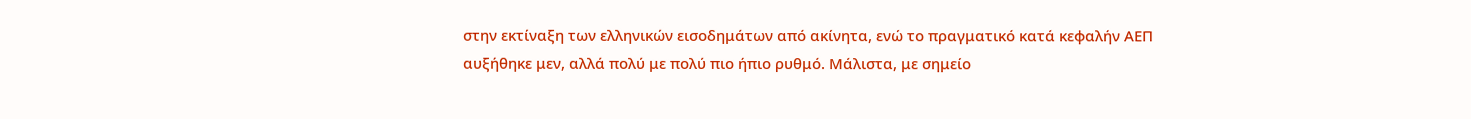στην εκτίναξη των ελληνικών εισοδημάτων από ακίνητα, ενώ το πραγματικό κατά κεφαλήν ΑΕΠ αυξήθηκε μεν, αλλά πολύ με πολύ πιο ήπιο ρυθμό. Μάλιστα, με σημείο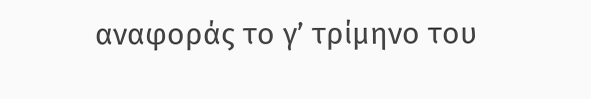αναφοράς το γ’ τρίμηνο του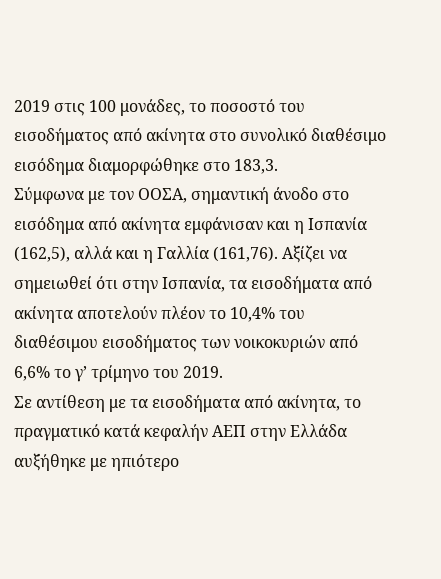2019 στις 100 μονάδες, το ποσοστό του εισοδήματος από ακίνητα στο συνολικό διαθέσιμο εισόδημα διαμορφώθηκε στο 183,3.
Σύμφωνα με τον ΟΟΣΑ, σημαντική άνοδο στο εισόδημα από ακίνητα εμφάνισαν και η Ισπανία (162,5), αλλά και η Γαλλία (161,76). Αξίζει να σημειωθεί ότι στην Ισπανία, τα εισοδήματα από ακίνητα αποτελούν πλέον το 10,4% του διαθέσιμου εισοδήματος των νοικοκυριών από 6,6% το γ’ τρίμηνο του 2019.
Σε αντίθεση με τα εισοδήματα από ακίνητα, το πραγματικό κατά κεφαλήν ΑΕΠ στην Ελλάδα αυξήθηκε με ηπιότερο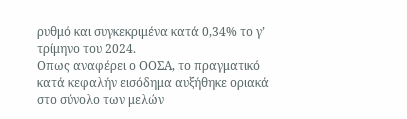ρυθμό και συγκεκριμένα κατά 0,34% το γ’ τρίμηνο του 2024.
Οπως αναφέρει ο ΟΟΣΑ, το πραγματικό κατά κεφαλήν εισόδημα αυξήθηκε οριακά στο σύνολο των μελών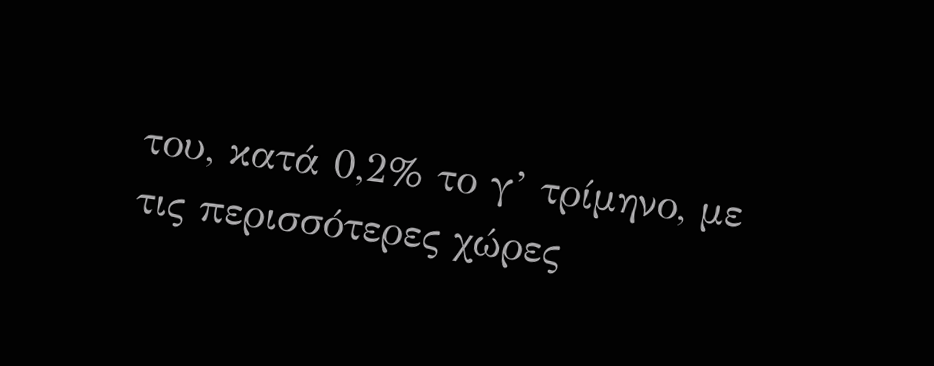του, κατά 0,2% το γ’ τρίμηνο, με τις περισσότερες χώρες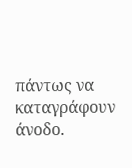πάντως να καταγράφουν άνοδο.